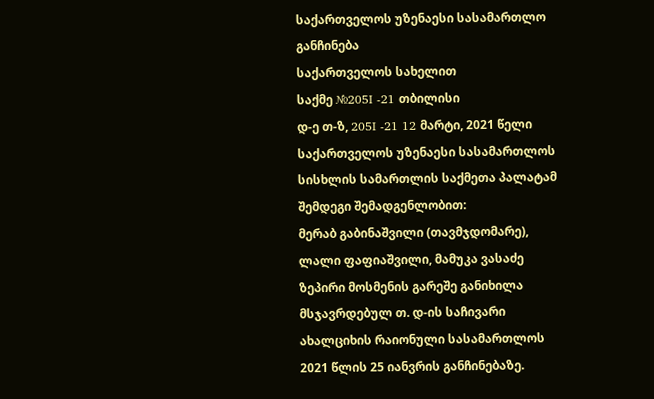საქართველოს უზენაესი სასამართლო
განჩინება
საქართველოს სახელით
საქმე №205I -21 თბილისი
დ-ე თ-ზ, 205I -21 12 მარტი, 2021 წელი
საქართველოს უზენაესი სასამართლოს
სისხლის სამართლის საქმეთა პალატამ შემდეგი შემადგენლობით:
მერაბ გაბინაშვილი (თავმჯდომარე),
ლალი ფაფიაშვილი, მამუკა ვასაძე
ზეპირი მოსმენის გარეშე განიხილა მსჯავრდებულ თ. დ-ის საჩივარი ახალციხის რაიონული სასამართლოს 2021 წლის 25 იანვრის განჩინებაზე.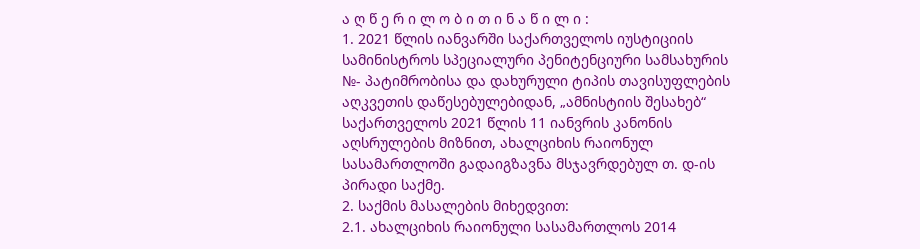ა ღ წ ე რ ი ლ ო ბ ი თ ი ნ ა წ ი ლ ი :
1. 2021 წლის იანვარში საქართველოს იუსტიციის სამინისტროს სპეციალური პენიტენციური სამსახურის №- პატიმრობისა და დახურული ტიპის თავისუფლების აღკვეთის დაწესებულებიდან, „ამნისტიის შესახებ“ საქართველოს 2021 წლის 11 იანვრის კანონის აღსრულების მიზნით, ახალციხის რაიონულ სასამართლოში გადაიგზავნა მსჯავრდებულ თ. დ-ის პირადი საქმე.
2. საქმის მასალების მიხედვით:
2.1. ახალციხის რაიონული სასამართლოს 2014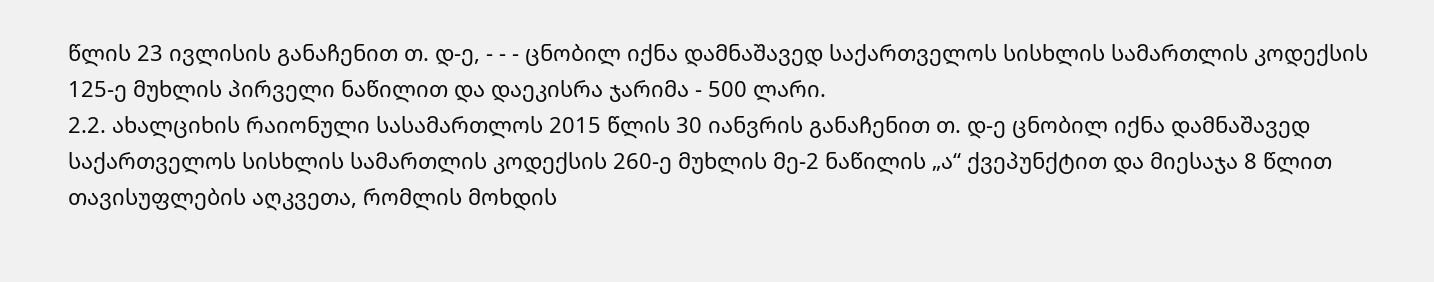წლის 23 ივლისის განაჩენით თ. დ-ე, - - - ცნობილ იქნა დამნაშავედ საქართველოს სისხლის სამართლის კოდექსის 125-ე მუხლის პირველი ნაწილით და დაეკისრა ჯარიმა - 500 ლარი.
2.2. ახალციხის რაიონული სასამართლოს 2015 წლის 30 იანვრის განაჩენით თ. დ-ე ცნობილ იქნა დამნაშავედ საქართველოს სისხლის სამართლის კოდექსის 260-ე მუხლის მე-2 ნაწილის „ა“ ქვეპუნქტით და მიესაჯა 8 წლით თავისუფლების აღკვეთა, რომლის მოხდის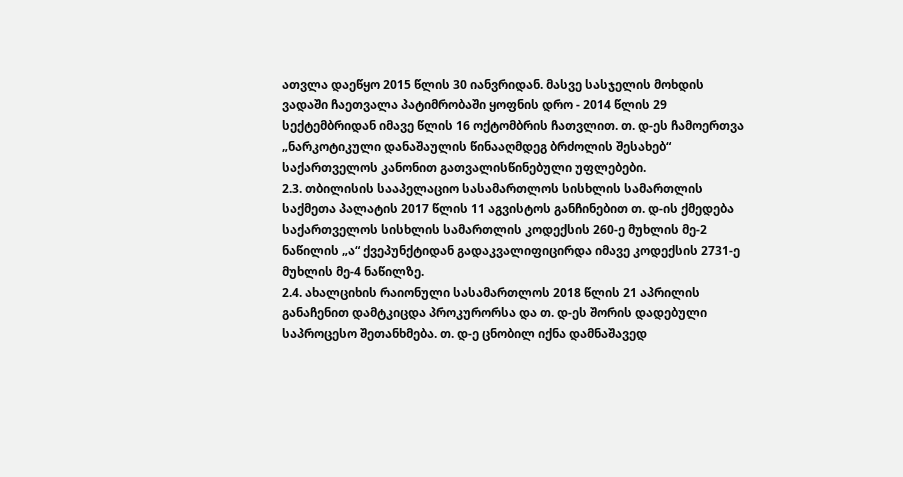ათვლა დაეწყო 2015 წლის 30 იანვრიდან. მასვე სასჯელის მოხდის ვადაში ჩაეთვალა პატიმრობაში ყოფნის დრო - 2014 წლის 29 სექტემბრიდან იმავე წლის 16 ოქტომბრის ჩათვლით. თ. დ-ეს ჩამოერთვა „ნარკოტიკული დანაშაულის წინააღმდეგ ბრძოლის შესახებ“ საქართველოს კანონით გათვალისწინებული უფლებები.
2.3. თბილისის სააპელაციო სასამართლოს სისხლის სამართლის საქმეთა პალატის 2017 წლის 11 აგვისტოს განჩინებით თ. დ-ის ქმედება საქართველოს სისხლის სამართლის კოდექსის 260-ე მუხლის მე-2 ნაწილის „ა“ ქვეპუნქტიდან გადაკვალიფიცირდა იმავე კოდექსის 2731-ე მუხლის მე-4 ნაწილზე.
2.4. ახალციხის რაიონული სასამართლოს 2018 წლის 21 აპრილის განაჩენით დამტკიცდა პროკურორსა და თ. დ-ეს შორის დადებული საპროცესო შეთანხმება. თ. დ-ე ცნობილ იქნა დამნაშავედ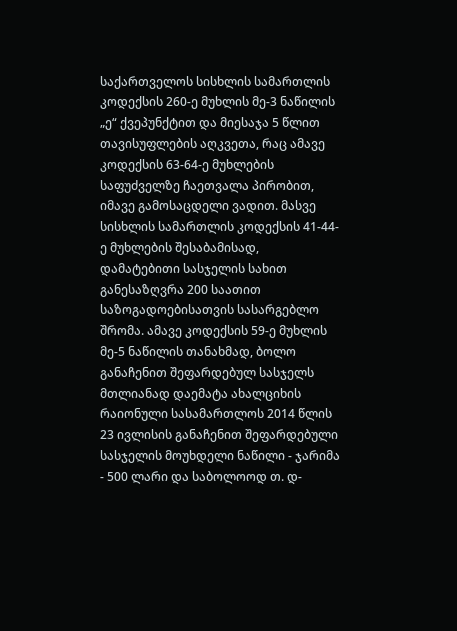საქართველოს სისხლის სამართლის კოდექსის 260-ე მუხლის მე-3 ნაწილის „ე“ ქვეპუნქტით და მიესაჯა 5 წლით თავისუფლების აღკვეთა, რაც ამავე კოდექსის 63-64-ე მუხლების საფუძველზე ჩაეთვალა პირობით, იმავე გამოსაცდელი ვადით. მასვე სისხლის სამართლის კოდექსის 41-44-ე მუხლების შესაბამისად, დამატებითი სასჯელის სახით განესაზღვრა 200 საათით საზოგადოებისათვის სასარგებლო შრომა. ამავე კოდექსის 59-ე მუხლის მე-5 ნაწილის თანახმად, ბოლო განაჩენით შეფარდებულ სასჯელს მთლიანად დაემატა ახალციხის რაიონული სასამართლოს 2014 წლის 23 ივლისის განაჩენით შეფარდებული სასჯელის მოუხდელი ნაწილი - ჯარიმა - 500 ლარი და საბოლოოდ თ. დ-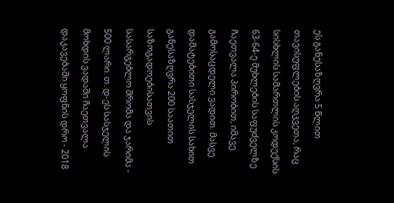ეს განესაზღვრა 5 წლით თავისუფლების აღკვეთა, რაც სისხლის სამართლის კოდექსის 63-64-ე მუხლების საფუძველზე ჩაეთვალა პირობით, იმავე გამოსაცდელი ვადით. მასვე დამატებითი სასჯელის სახით განესაზღვრა 200 საათით საზოგადოებისათვის სასარგებლო შრომა და ჯარიმა - 500 ლარი. თ. დ-ეს სასჯელის მოხდის ვადაში ჩაეთვალა დაკავებაში ყოფნის დრო - 2018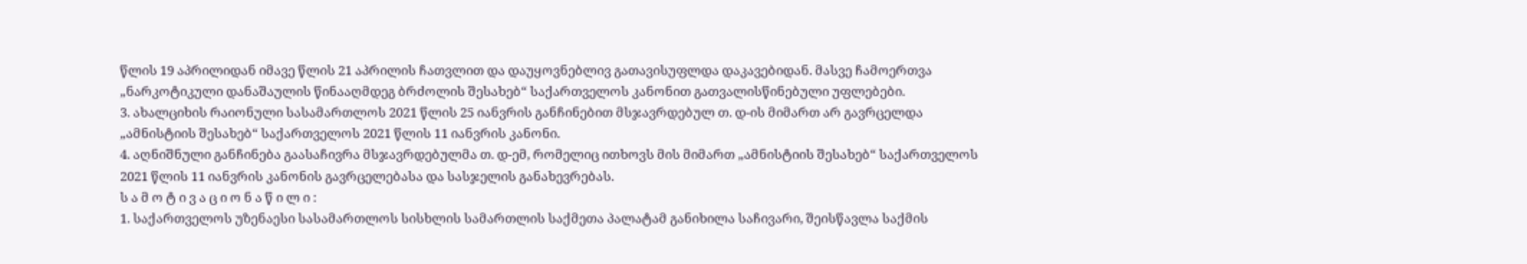წლის 19 აპრილიდან იმავე წლის 21 აპრილის ჩათვლით და დაუყოვნებლივ გათავისუფლდა დაკავებიდან. მასვე ჩამოერთვა „ნარკოტიკული დანაშაულის წინააღმდეგ ბრძოლის შესახებ“ საქართველოს კანონით გათვალისწინებული უფლებები.
3. ახალციხის რაიონული სასამართლოს 2021 წლის 25 იანვრის განჩინებით მსჯავრდებულ თ. დ-ის მიმართ არ გავრცელდა „ამნისტიის შესახებ“ საქართველოს 2021 წლის 11 იანვრის კანონი.
4. აღნიშნული განჩინება გაასაჩივრა მსჯავრდებულმა თ. დ-ემ, რომელიც ითხოვს მის მიმართ „ამნისტიის შესახებ“ საქართველოს 2021 წლის 11 იანვრის კანონის გავრცელებასა და სასჯელის განახევრებას.
ს ა მ ო ტ ი ვ ა ც ი ო ნ ა წ ი ლ ი :
1. საქართველოს უზენაესი სასამართლოს სისხლის სამართლის საქმეთა პალატამ განიხილა საჩივარი, შეისწავლა საქმის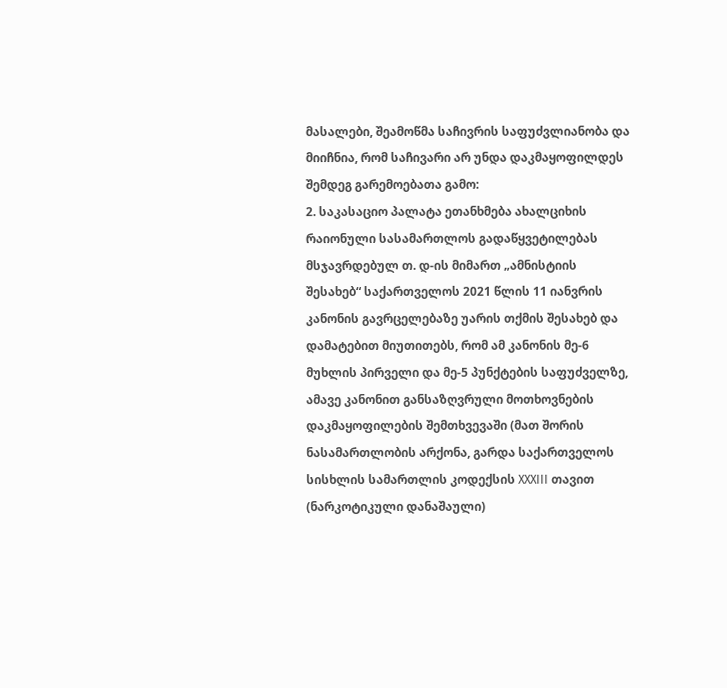მასალები, შეამოწმა საჩივრის საფუძვლიანობა და მიიჩნია, რომ საჩივარი არ უნდა დაკმაყოფილდეს შემდეგ გარემოებათა გამო:
2. საკასაციო პალატა ეთანხმება ახალციხის რაიონული სასამართლოს გადაწყვეტილებას მსჯავრდებულ თ. დ-ის მიმართ „ამნისტიის შესახებ“ საქართველოს 2021 წლის 11 იანვრის კანონის გავრცელებაზე უარის თქმის შესახებ და დამატებით მიუთითებს, რომ ამ კანონის მე-6 მუხლის პირველი და მე-5 პუნქტების საფუძველზე, ამავე კანონით განსაზღვრული მოთხოვნების დაკმაყოფილების შემთხვევაში (მათ შორის ნასამართლობის არქონა, გარდა საქართველოს სისხლის სამართლის კოდექსის XXXIII თავით (ნარკოტიკული დანაშაული)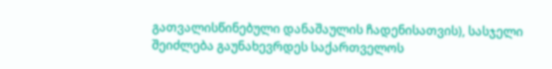გათვალისწინებული დანაშაულის ჩადენისათვის), სასჯელი შეიძლება გაუნახევრდეს საქართველოს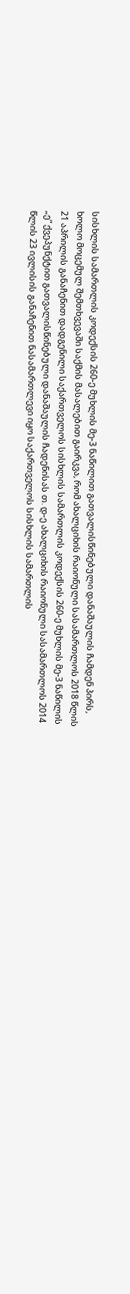სისხლის სამართლის კოდექსის 260-ე მუხლის მე-3 ნაწილით გათვალისწინებული დანაშაულის ჩამდენ პირს, ხოლო მოცემულ შემთხვევაში საქმის მასალებით გაირკვა, რომ ახალციხის რაიონული სასამართლოს 2018 წლის 21 აპრილის განაჩენით დადგენილი საქართველოს სისხლის სამართლის კოდექსის 260-ე მუხლის მე-3 ნაწილის „ე“ ქვეპუნქტით გათვალისწინებული დანაშაულის ჩადენისას თ. დ-ე ახალციხის რაიონული სასამართლოს 2014 წლის 23 ივლისის განაჩენით ნასამართლევი იყო საქართველოს სისხლის სამართლის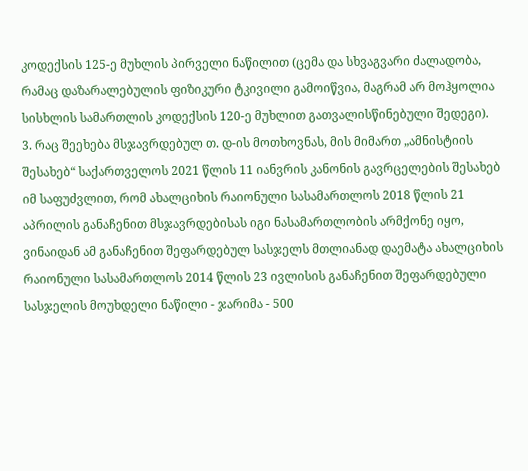კოდექსის 125-ე მუხლის პირველი ნაწილით (ცემა და სხვაგვარი ძალადობა, რამაც დაზარალებულის ფიზიკური ტკივილი გამოიწვია, მაგრამ არ მოჰყოლია სისხლის სამართლის კოდექსის 120-ე მუხლით გათვალისწინებული შედეგი).
3. რაც შეეხება მსჯავრდებულ თ. დ-ის მოთხოვნას, მის მიმართ „ამნისტიის შესახებ“ საქართველოს 2021 წლის 11 იანვრის კანონის გავრცელების შესახებ იმ საფუძვლით, რომ ახალციხის რაიონული სასამართლოს 2018 წლის 21 აპრილის განაჩენით მსჯავრდებისას იგი ნასამართლობის არმქონე იყო, ვინაიდან ამ განაჩენით შეფარდებულ სასჯელს მთლიანად დაემატა ახალციხის რაიონული სასამართლოს 2014 წლის 23 ივლისის განაჩენით შეფარდებული სასჯელის მოუხდელი ნაწილი - ჯარიმა - 500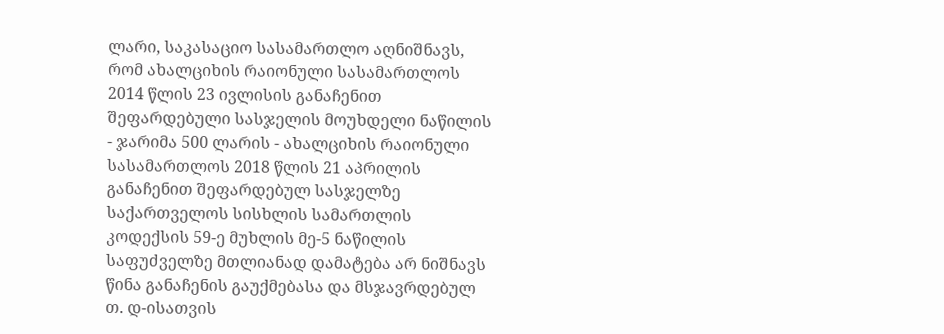ლარი, საკასაციო სასამართლო აღნიშნავს, რომ ახალციხის რაიონული სასამართლოს 2014 წლის 23 ივლისის განაჩენით შეფარდებული სასჯელის მოუხდელი ნაწილის - ჯარიმა 500 ლარის - ახალციხის რაიონული სასამართლოს 2018 წლის 21 აპრილის განაჩენით შეფარდებულ სასჯელზე საქართველოს სისხლის სამართლის კოდექსის 59-ე მუხლის მე-5 ნაწილის საფუძველზე მთლიანად დამატება არ ნიშნავს წინა განაჩენის გაუქმებასა და მსჯავრდებულ თ. დ-ისათვის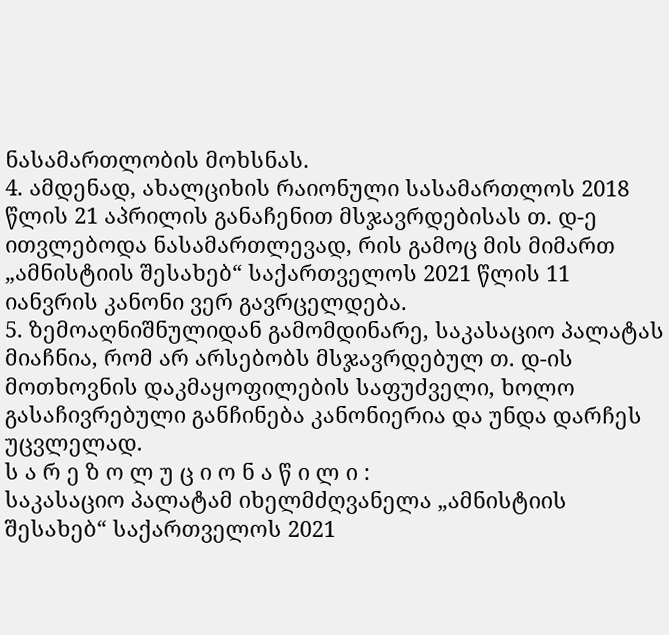ნასამართლობის მოხსნას.
4. ამდენად, ახალციხის რაიონული სასამართლოს 2018 წლის 21 აპრილის განაჩენით მსჯავრდებისას თ. დ-ე ითვლებოდა ნასამართლევად, რის გამოც მის მიმართ „ამნისტიის შესახებ“ საქართველოს 2021 წლის 11 იანვრის კანონი ვერ გავრცელდება.
5. ზემოაღნიშნულიდან გამომდინარე, საკასაციო პალატას მიაჩნია, რომ არ არსებობს მსჯავრდებულ თ. დ-ის მოთხოვნის დაკმაყოფილების საფუძველი, ხოლო გასაჩივრებული განჩინება კანონიერია და უნდა დარჩეს უცვლელად.
ს ა რ ე ზ ო ლ უ ც ი ო ნ ა წ ი ლ ი :
საკასაციო პალატამ იხელმძღვანელა „ამნისტიის შესახებ“ საქართველოს 2021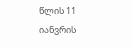წლის 11 იანვრის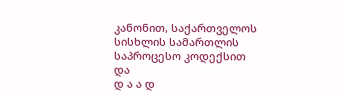კანონით, საქართველოს სისხლის სამართლის საპროცესო კოდექსით და
დ ა ა დ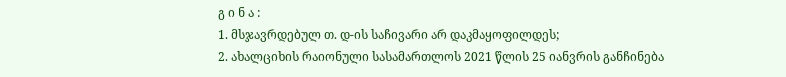გ ი ნ ა :
1. მსჯავრდებულ თ. დ-ის საჩივარი არ დაკმაყოფილდეს;
2. ახალციხის რაიონული სასამართლოს 2021 წლის 25 იანვრის განჩინება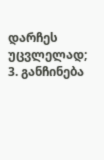დარჩეს უცვლელად;
3. განჩინება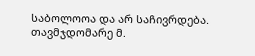საბოლოოა და არ საჩივრდება.
თავმჯდომარე მ.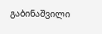გაბინაშვილი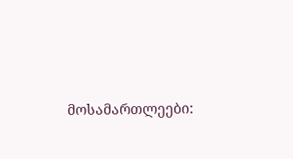მოსამართლეები: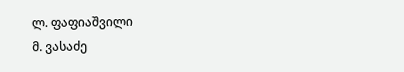ლ. ფაფიაშვილი
მ. ვასაძე